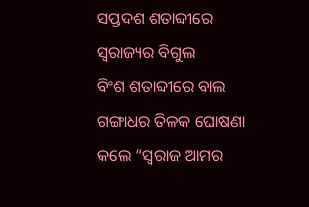ସପ୍ତଦଶ ଶତାବ୍ଦୀରେ ସ୍ୱରାଜ୍ୟର ବିଗୁଲ
ବିଂଶ ଶତାବ୍ଦୀରେ ବାଲ ଗଙ୍ଗାଧର ତିଳକ ଘୋଷଣା କଲେ “ସ୍ୱରାଜ ଆମର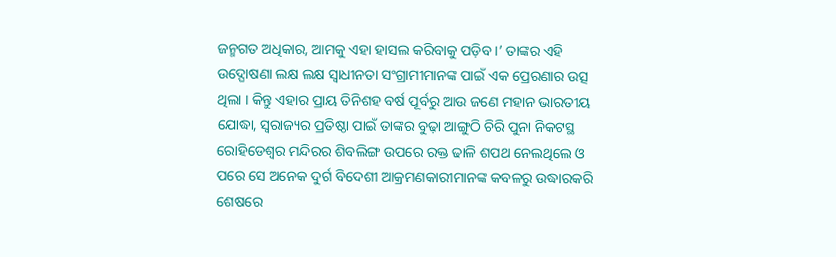ଜନ୍ମଗତ ଅଧିକାର, ଆମକୁ ଏହା ହାସଲ କରିବାକୁ ପଡ଼ିବ ।’ ତାଙ୍କର ଏହି ଉଦ୍ଘୋଷଣା ଲକ୍ଷ ଲକ୍ଷ ସ୍ୱାଧୀନତା ସଂଗ୍ରାମୀମାନଙ୍କ ପାଇଁ ଏକ ପ୍ରେରଣାର ଉତ୍ସ ଥିଲା । କିନ୍ତୁ ଏହାର ପ୍ରାୟ ତିନିଶହ ବର୍ଷ ପୂର୍ବରୁ ଆଉ ଜଣେ ମହାନ ଭାରତୀୟ ଯୋଦ୍ଧା, ସ୍ୱରାଜ୍ୟର ପ୍ରତିଷ୍ଠା ପାଇଁ ତାଙ୍କର ବୁଢ଼ା ଆଙ୍ଗୁଠି ଚିରି ପୁନା ନିକଟସ୍ଥ ରୋହିଡେଶ୍ୱର ମନ୍ଦିରର ଶିବଲିଙ୍ଗ ଉପରେ ରକ୍ତ ଢାଳି ଶପଥ ନେଲଥିଲେ ଓ ପରେ ସେ ଅନେକ ଦୁର୍ଗ ବିଦେଶୀ ଆକ୍ରମଣକାରୀମାନଙ୍କ କବଳରୁ ଉଦ୍ଧାରକରି ଶେଷରେ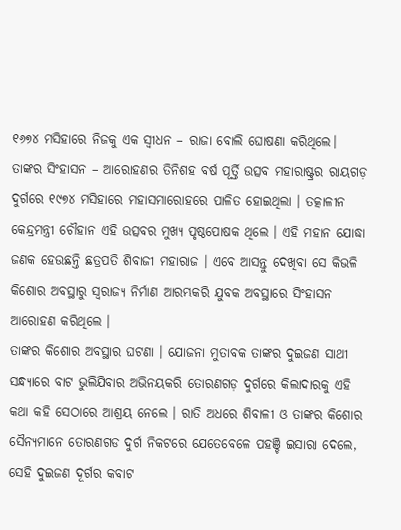୧୬୭୪ ମସିହାରେ ନିଜକୁ ଏକ ସ୍ୱୀଧନ – ରାଜା ବୋଲି ଘୋଷଣା କରିଥିଲେ। ତାଙ୍କର ସିଂହାସନ – ଆରୋହଣର ତିନିଶହ ବର୍ଷ ପୂର୍ତ୍ତି ଉତ୍ସବ ମହାରାଷ୍ଟ୍ରର ରାୟଗଡ଼ ଦୁର୍ଗରେ ୧୯୭୪ ମସିହାରେ ମହାସମାରୋହରେ ପାଳିତ ହୋଇଥିଲା । ତତ୍କାଳୀନ କେନ୍ଦ୍ରମନ୍ତ୍ରୀ ଚୌହାନ ଏହି ଉତ୍ସବର ମୁଖ୍ୟ ପୃଷ୍ଠପୋଷକ ଥିଲେ । ଏହି ମହାନ ଯୋଦ୍ଧା ଜଣକ ହେଉଛନ୍ତି ଛତ୍ରପତି ଶିବାଜୀ ମହାରାଜ । ଏବେ ଆସନ୍ତୁ ଦେଖିବା ସେ କିଭଳି କିଶୋର ଅବସ୍ଥାରୁ ସ୍ୱରାଜ୍ୟ ନିର୍ମାଣ ଆରମ୍ଭକରି ଯୁବକ ଅବସ୍ଥାରେ ସିଂହାସନ ଆରୋହଣ କରିଥିଲେ ।
ତାଙ୍କର କିଶୋର ଅବସ୍ଥାର ଘଟଣା । ଯୋଜନା ମୁତାବକ ତାଙ୍କର ଦୁଇଜଣ ସାଥୀ ସନ୍ଧ୍ୟାରେ ବାଟ ଭୁଲିଯିବାର ଅଭିନୟକରି ତୋରଣଗଡ଼ ଦୁର୍ଗରେ କିଲାଦାରକୁ ଏହି କଥା କହି ସେଠାରେ ଆଶ୍ରୟ ନେଲେ । ରାତି ଅଧରେ ଶିବାଳୀ ଓ ତାଙ୍କର କିଶୋର ସୈନ୍ୟମାନେ ତୋରଣଗଡ ଦୁର୍ଗ ନିକଟରେ ଯେତେବେଳେ ପହଞ୍ଚି ଇସାରା ଦେଲେ, ସେହି ଦୁଇଜଣ ଦୂର୍ଗର କବାଟ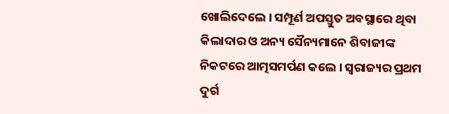ଖୋଲିଦେଲେ । ସମ୍ପୂର୍ଣ ଅପସ୍ତୁତ ଅବସ୍ଥାରେ ଥିବା କିଲାଦାର ଓ ଅନ୍ୟ ସୈନ୍ୟମାନେ ଶିବାଜୀଙ୍କ ନିକଟରେ ଆତ୍ମସମର୍ପଣ କଲେ । ସ୍ୱରାଜ୍ୟର ପ୍ରଥମ ଦୁର୍ଗ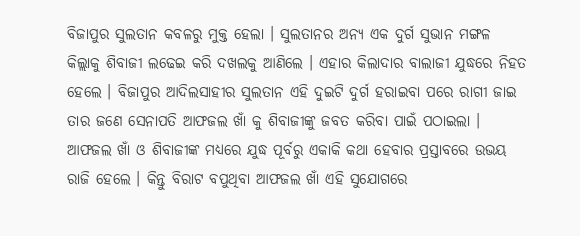ବିଜାପୁର ସୁଲତାନ କବଳରୁ ମୁକ୍ତ ହେଲା । ସୁଲତାନର ଅନ୍ୟ ଏକ ଦୁର୍ଗ ସୁଭାନ ମଙ୍ଗଳ କିଲ୍ଲାକୁ ଶିବାଜୀ ଲଢେଇ କରି ଦଖଲକୁ ଆଣିଲେ । ଏହାର କିଲାଦାର ବାଲାଜୀ ଯୁଦ୍ଧରେ ନିହତ ହେଲେ । ବିଜାପୁର ଆଦିଲସାହୀର ସୁଲତାନ ଏହି ଦୁଇଟି ଦୁର୍ଗ ହରାଇବା ପରେ ରାଗୀ ଜାଇ ତାର ଜଣେ ସେନାପତି ଆଫଜଲ ଖାଁ କୁ ଶିବାଜୀଙ୍କୁ ଜବତ କରିବା ପାଇଁ ପଠାଇଲା । ଆଫଜଲ ଖାଁ ଓ ଶିବାଜୀଙ୍କ ମଧ୍ୟରେ ଯୁଦ୍ଧ ପୂର୍ବରୁ ଏକାକି କଥା ହେବାର ପ୍ରସ୍ତାବରେ ଉଭୟ ରାଜି ହେଲେ । କିନ୍ତୁ ବିରାଟ ବପୁଥିବା ଆଫଜଲ ଖାଁ ଏହି ସୁଯୋଗରେ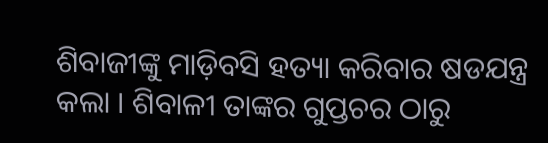ଶିବାଜୀଙ୍କୁ ମାଡ଼ିବସି ହତ୍ୟା କରିବାର ଷଡଯନ୍ତ୍ର କଲା । ଶିବାଳୀ ତାଙ୍କର ଗୁପ୍ତଚର ଠାରୁ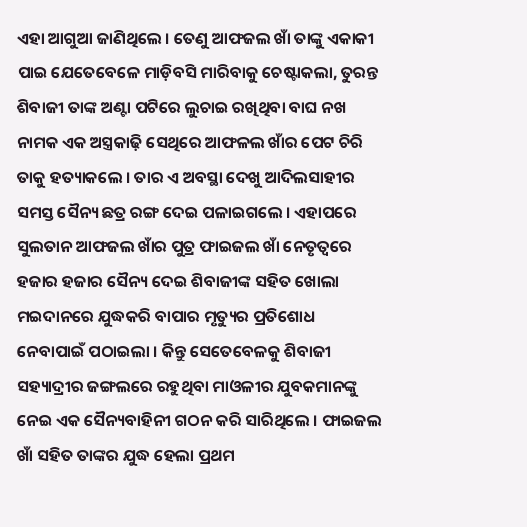ଏହା ଆଗୁଆ ଜାଣିଥିଲେ । ତେଣୁ ଆଫଜଲ ଖାଁ ତାଙ୍କୁ ଏକାକୀ ପାଇ ଯେତେବେଳେ ମାଡ଼ିବସି ମାରିବାକୁ ଚେଷ୍ଟାକଲା, ତୁରନ୍ତ ଶିବାଜୀ ତାଙ୍କ ଅଣ୍ଟା ପଟିରେ ଲୁଚାଇ ରଖିଥିବା ବାଘ ନଖ ନାମକ ଏକ ଅସ୍ତ୍ରକାଢ଼ି ସେଥିରେ ଆଫଳଲ ଖାଁର ପେଟ ଚିରି ତାକୁ ହତ୍ୟାକଲେ । ତାର ଏ ଅବସ୍ଥା ଦେଖୁ ଆଦିଲସାହୀର ସମସ୍ତ ସୈନ୍ୟ ଛତ୍ର ରଙ୍ଗ ଦେଇ ପଳାଇଗଲେ । ଏହାପରେ ସୁଲତାନ ଆଫଜଲ ଖାଁର ପୁତ୍ର ଫାଇଜଲ ଖାଁ ନେତୃତ୍ୱରେ ହଜାର ହଜାର ସୈନ୍ୟ ଦେଇ ଶିବାଜୀଙ୍କ ସହିତ ଖୋଲା ମଇଦାନରେ ଯୁଦ୍ଧକରି ବାପାର ମୃତ୍ୟୁର ପ୍ରତିଶୋଧ ନେବାପାଇଁ ପଠାଇଲା । କିନ୍ତୁ ସେତେବେଳକୁ ଶିବାଜୀ ସହ୍ୟାଦ୍ରୀର ଜଙ୍ଗଲରେ ରହୁଥିବା ମାଓଳୀର ଯୁବକମାନଙ୍କୁ ନେଇ ଏକ ସୈନ୍ୟବାହିନୀ ଗଠନ କରି ସାରିଥିଲେ । ଫାଇଜଲ ଖାଁ ସହିତ ତାଙ୍କର ଯୁଦ୍ଧ ହେଲା ପ୍ରଥମ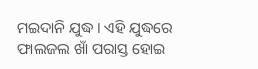ମଇଦାନି ଯୁଦ୍ଧ । ଏହି ଯୁଦ୍ଧରେ ଫାଲଜଲ ଖାଁ ପରାସ୍ତ ହୋଇ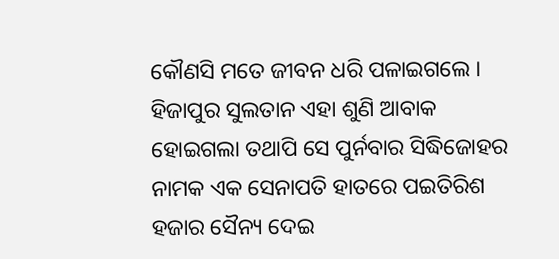କୌଣସି ମତେ ଜୀବନ ଧରି ପଳାଇଗଲେ । ହିଜାପୁର ସୁଲତାନ ଏହା ଶୁଣି ଆବାକ ହୋଇଗଲା ତଥାପି ସେ ପୁର୍ନବାର ସିଦ୍ଧିଜୋହର ନାମକ ଏକ ସେନାପତି ହାତରେ ପଇତିରିଶ ହଜାର ସୈନ୍ୟ ଦେଇ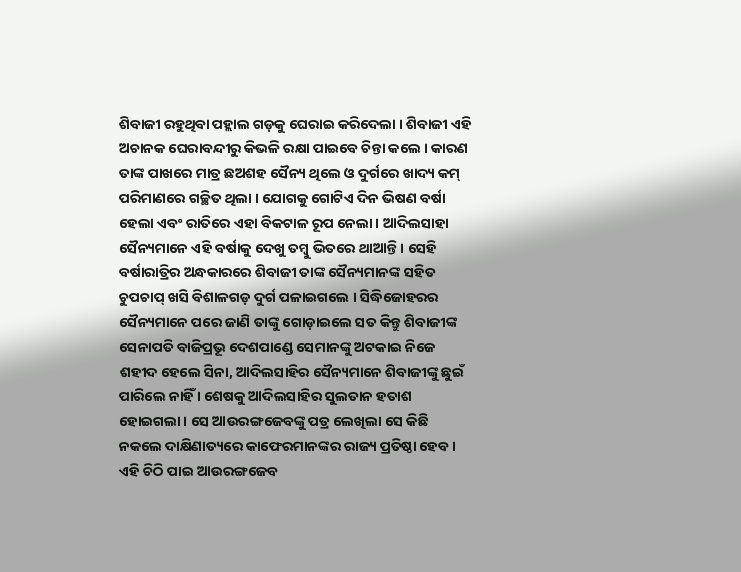ଶିବାଜୀ ରହୁଥିବା ପହ୍ଲାଲ ଗଡ଼କୁ ଘେରାଇ କରିଦେଲା । ଶିବାଜୀ ଏହି ଅଚାନକ ଘେରାବନ୍ଦୀରୁ କିଭଳି ରକ୍ଷା ପାଇବେ ଚିନ୍ତା କଲେ । କାରଣ ତାଙ୍କ ପାଖରେ ମାତ୍ର ଛଅଶହ ସୈନ୍ୟ ଥିଲେ ଓ ଦୁର୍ଗରେ ଖାଦ୍ୟ କମ୍ ପରିମାଣରେ ଗଚ୍ଛିତ ଥିଲା । ଯୋଗକୁ ଗୋଟିଏ ଦିନ ଭିଷଣ ବର୍ଷା ହେଲା ଏବଂ ରାତିରେ ଏହା ବିକଟାଳ ରୂପ ନେଲା । ଆଦିଲସାହା ସୈନ୍ୟମାନେ ଏହି ବର୍ଷାକୁ ଦେଖୁ ତମ୍ବୁ ଭିତରେ ଥାଆନ୍ତି । ସେହି ବର୍ଷାରାତ୍ରିର ଅନ୍ଧକାରରେ ଶିବାଜୀ ତାଙ୍କ ସୈନ୍ୟମାନଙ୍କ ସହିତ ଚୁପଚାପ୍ ଖସି ବିଶାଳଗଡ଼ ଦୁର୍ଗ ପଳାଇଗଲେ । ସିଦ୍ଧିଜୋହରର ସୈନ୍ୟମାନେ ପରେ ଜାଣି ତାଙ୍କୁ ଗୋଡ଼ାଇଲେ ସତ କିନ୍ତୁ ଶିବାଜୀଙ୍କ ସେନାପତି ବାଜିପ୍ରଭୂ ଦେଶପାଣ୍ଡେ ସେମାନଙ୍କୁ ଅଟକାଇ ନିଜେ ଶହୀଦ ହେଲେ ସିନା, ଆଦିଲସାହିର ସୈନ୍ୟମାନେ ଶିବାଜୀଙ୍କୁ ଛୁଇଁ ପାରିଲେ ନାହିଁ । ଶେଷକୁ ଆଦିଲସାହିର ସୁଲତାନ ହତାଶ ହୋଇଗଲା । ସେ ଆଉରଙ୍ଗଜେବଙ୍କୁ ପତ୍ର ଲେଖିଲା ସେ କିଛି ନକଲେ ଦାକ୍ଷିଣାତ୍ୟରେ କାଫେରମାନଙ୍କର ରାଜ୍ୟ ପ୍ରତିଷ୍ଠା ହେବ । ଏହି ଚିଠି ପାଇ ଆଉରଙ୍ଗଜେବ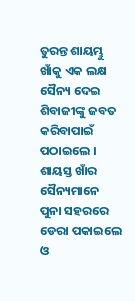ତୁରନ୍ତ ଶାୟମ୍ଭୁ ଖାଁକୁ ଏକ ଲକ୍ଷ ସୈନ୍ୟ ଦେଇ ଶିବାଜୀଙ୍କୁ ଜବତ କରିବାପାଇଁ ପଠାଇଲେ । ଶାୟସ୍ତ ଖାଁର ସୈନ୍ୟମାନେ ପୁନା ସହରରେ ଡେରା ପକାଇଲେ ଓ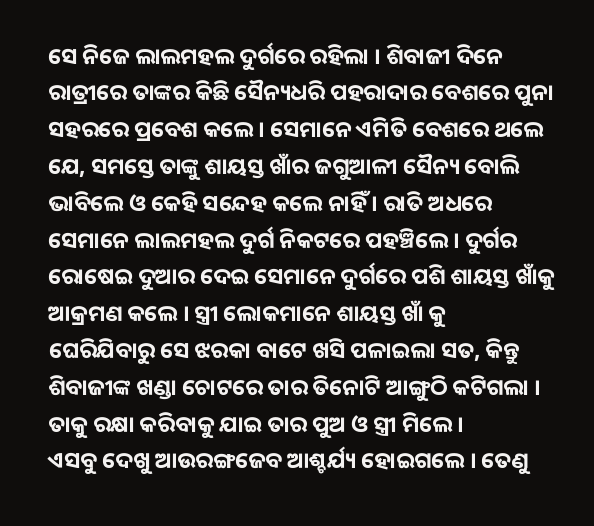ସେ ନିଜେ ଲାଲମହଲ ଦୁର୍ଗରେ ରହିଲା । ଶିବାଜୀ ଦିନେ ରାତ୍ରୀରେ ତାଙ୍କର କିଛି ସୈନ୍ୟଧରି ପହରାଦାର ବେଶରେ ପୁନା ସହରରେ ପ୍ରବେଶ କଲେ । ସେମାନେ ଏମିତି ବେଶରେ ଥଲେ ଯେ, ସମସ୍ତେ ତାଙ୍କୁ ଶାୟସ୍ତ ଖାଁର ଜଗୁଆଳୀ ସୈନ୍ୟ ବୋଲି ଭାବିଲେ ଓ କେହି ସନ୍ଦେହ କଲେ ନାହିଁ । ରାତି ଅଧରେ ସେମାନେ ଲାଲମହଲ ଦୁର୍ଗ ନିକଟରେ ପହଞ୍ଚିଲେ । ଦୁର୍ଗର ରୋଷେଇ ଦୁଆର ଦେଇ ସେମାନେ ଦୁର୍ଗରେ ପଶି ଶାୟସ୍ତ ଖାଁକୁ ଆକ୍ରମଣ କଲେ । ସ୍ତ୍ରୀ ଲୋକମାନେ ଶାୟସ୍ତ ଖାଁ କୁ ଘେରିଯିବାରୁ ସେ ଝରକା ବାଟେ ଖସି ପଳାଇଲା ସତ, କିନ୍ତୁ ଶିବାଜୀଙ୍କ ଖଣ୍ଡା ଚୋଟରେ ତାର ତିନୋଟି ଆଙ୍ଗୁଠି କଟିଗଲା । ତାକୁ ରକ୍ଷା କରିବାକୁ ଯାଇ ତାର ପୁଅ ଓ ସ୍ତ୍ରୀ ମିଲେ ।
ଏସବୁ ଦେଖୁ ଆଉରଙ୍ଗଜେବ ଆଶ୍ଚର୍ଯ୍ୟ ହୋଇଗଲେ । ତେଣୁ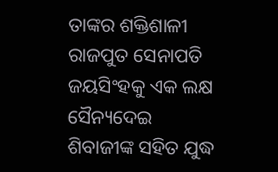ତାଙ୍କର ଶକ୍ତିଶାଳୀ ରାଜପୁତ ସେନାପତି ଜୟସିଂହକୁ ଏକ ଲକ୍ଷ ସୈନ୍ୟଦେଇ ଶିବାଜୀଙ୍କ ସହିତ ଯୁଦ୍ଧ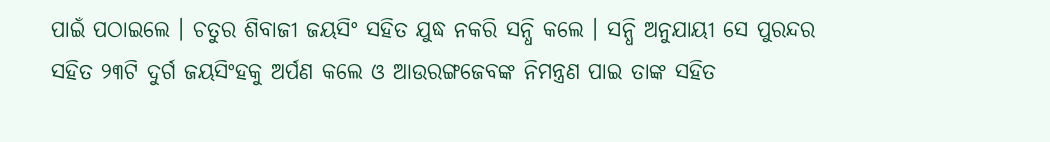ପାଇଁ ପଠାଇଲେ । ଚତୁର ଶିବାଜୀ ଜୟସିଂ ସହିତ ଯୁଦ୍ଧ ନକରି ସନ୍ଧି କଲେ । ସନ୍ଧି ଅନୁଯାୟୀ ସେ ପୁରନ୍ଦର ସହିତ ୨୩ଟି ଦୁର୍ଗ ଜୟସିଂହକୁ ଅର୍ପଣ କଲେ ଓ ଆଉରଙ୍ଗଜେବଙ୍କ ନିମନ୍ତ୍ରଣ ପାଇ ତାଙ୍କ ସହିତ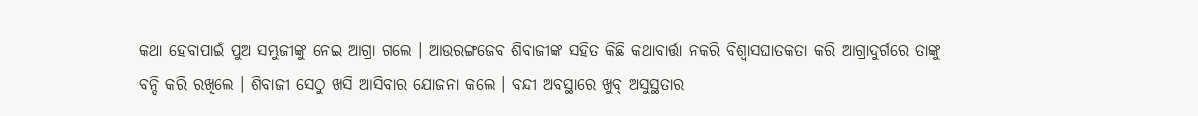କଥା ହେବାପାଇଁ ପୁଅ ସମ୍ଭୁଜୀଙ୍କୁ ନେଇ ଆଗ୍ରା ଗଲେ । ଆଉରଙ୍ଗଜେବ ଶିବାଜୀଙ୍କ ସହିତ କିଛି କଥାବାର୍ତ୍ତା ନକରି ବିଶ୍ୱାସଘାତକତା କରି ଆଗ୍ରାଦୁର୍ଗରେ ତାଙ୍କୁ ବନ୍ଦି କରି ରଖିଲେ । ଶିବାଜୀ ସେଠୁ ଖସି ଆସିବାର ଯୋଜନା କଲେ । ବନ୍ଦୀ ଅବସ୍ଥାରେ ଖୁବ୍ ଅସୁସ୍ଥତାର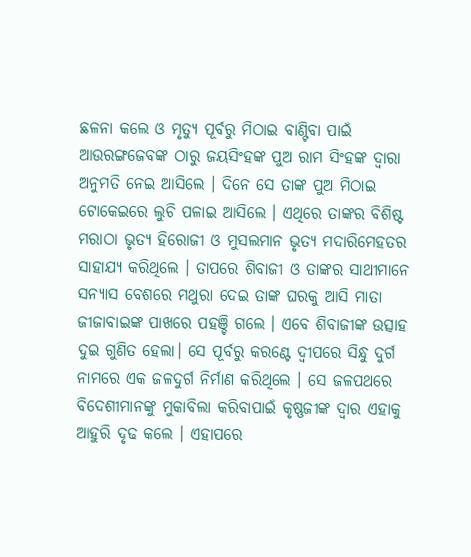ଛଳନା କଲେ ଓ ମୃତ୍ୟୁ ପୂର୍ବରୁ ମିଠାଇ ବାଣ୍ଟିବା ପାଇଁ ଆଉରଙ୍ଗଜେବଙ୍କ ଠାରୁ ଜୟସିଂହଙ୍କ ପୁଅ ରାମ ସିଂହଙ୍କ ଦ୍ୱାରା ଅନୁମତି ନେଇ ଆସିଲେ । ଦିନେ ସେ ତାଙ୍କ ପୁଅ ମିଠାଇ ଟୋକେଇରେ ଲୁଚି ପଳାଇ ଆସିଲେ । ଏଥିରେ ତାଙ୍କର ବିଶିଷ୍ଟ ମରାଠା ଭୃତ୍ୟ ହିରୋଜୀ ଓ ମୁସଲମାନ ଭୃତ୍ୟ ମଦାରିମେହତର ସାହାଯ୍ୟ କରିଥିଲେ । ତାପରେ ଶିବାଜୀ ଓ ତାଙ୍କର ସାଥୀମାନେ ସନ୍ୟାସ ବେଶରେ ମଥୁରା ଦେଇ ତାଙ୍କ ଘରକୁ ଆସି ମାତା ଜୀଜାବାଇଙ୍କ ପାଖରେ ପହଞ୍ଚି ଗଲେ । ଏବେ ଶିବାଜୀଙ୍କ ଉତ୍ସାହ ଦୁଇ ଗୁଣିତ ହେଲା। ସେ ପୂର୍ବରୁ କରଣ୍ଟେ ଦ୍ୱୀପରେ ସିନ୍ଧୁ ଦୁର୍ଗ ନାମରେ ଏକ ଜଳଦୁର୍ଗ ନିର୍ମାଣ କରିଥିଲେ । ସେ ଜଳପଥରେ ବିଦେଶୀମାନଙ୍କୁ ମୁକାବିଲା କରିବାପାଇଁ କୃଷ୍ଣଜୀଙ୍କ ଦ୍ୱାର ଏହାକୁ ଆହୁରି ଦୃଢ କଲେ । ଏହାପରେ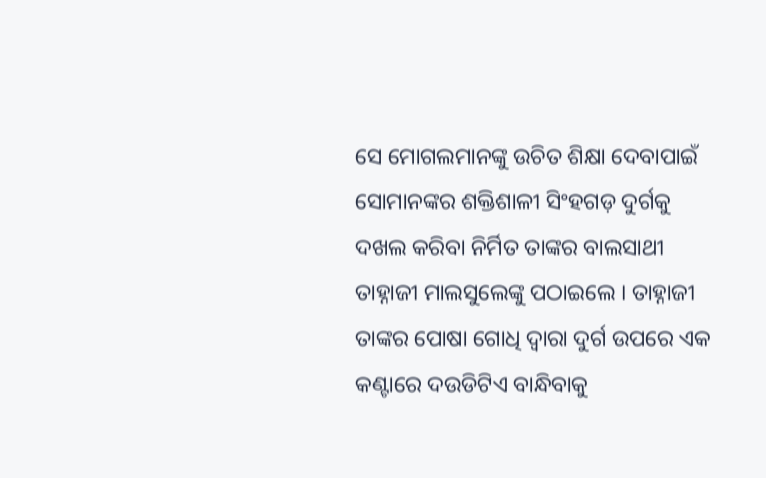ସେ ମୋଗଲମାନଙ୍କୁ ଉଚିତ ଶିକ୍ଷା ଦେବାପାଇଁ ସୋମାନଙ୍କର ଶକ୍ତିଶାଳୀ ସିଂହଗଡ଼ ଦୁର୍ଗକୁ ଦଖଲ କରିବା ନିର୍ମିତ ତାଙ୍କର ବାଲସାଥୀ ତାହ୍ନାଜୀ ମାଲସୁଲେଙ୍କୁ ପଠାଇଲେ । ତାହ୍ନାଜୀ ତାଙ୍କର ପୋଷା ଗୋଧି ଦ୍ୱାରା ଦୁର୍ଗ ଉପରେ ଏକ କଣ୍ଟାରେ ଦଉଡିଟିଏ ବାନ୍ଧିବାକୁ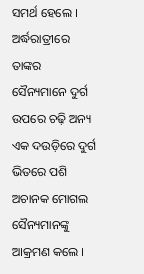ସମର୍ଥ ହେଲେ । ଅର୍ଦ୍ଧରାତ୍ରୀରେ ତାଙ୍କର ସୈନ୍ୟମାନେ ଦୁର୍ଗ ଉପରେ ଚଢ଼ି ଅନ୍ୟ ଏକ ଦଉଡ଼ିରେ ଦୁର୍ଗ ଭିତରେ ପଶି ଅଚାନକ ମୋଗଲ ସୈନ୍ୟମାନଙ୍କୁ ଆକ୍ରମଣ କଲେ ।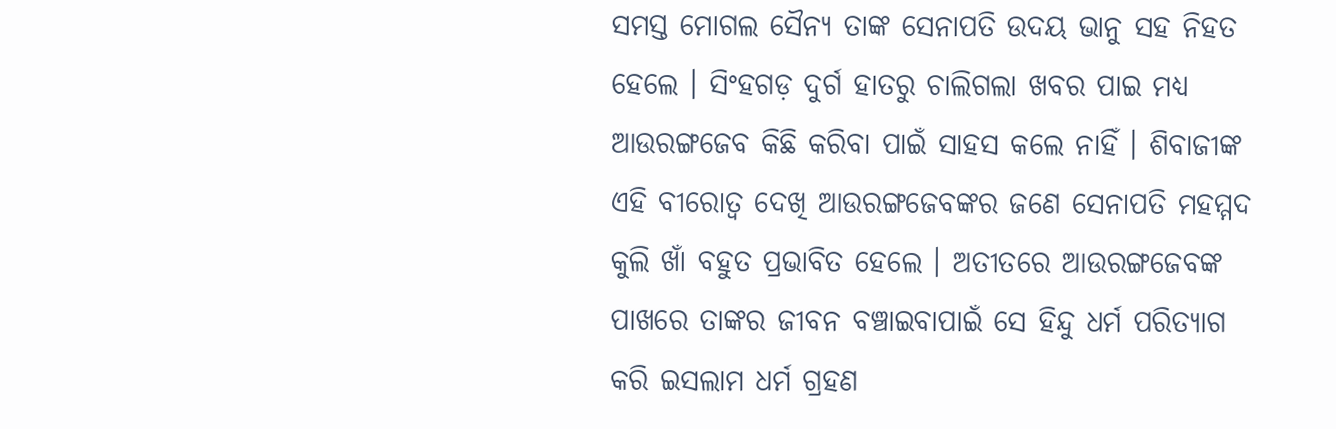ସମସ୍ତ ମୋଗଲ ସୈନ୍ୟ ତାଙ୍କ ସେନାପତି ଉଦୟ ଭାନୁ ସହ ନିହତ ହେଲେ । ସିଂହଗଡ଼ ଦୁର୍ଗ ହାତରୁ ଚାଲିଗଲା ଖବର ପାଇ ମଧ୍ୟ ଆଉରଙ୍ଗଜେବ କିଛି କରିବା ପାଇଁ ସାହସ କଲେ ନାହିଁ । ଶିବାଜୀଙ୍କ ଏହି ବୀରୋତ୍ୱ ଦେଖି ଆଉରଙ୍ଗଜେବଙ୍କର ଜଣେ ସେନାପତି ମହମ୍ମଦ କୁଲି ଖାଁ ବହୁତ ପ୍ରଭାବିତ ହେଲେ । ଅତୀତରେ ଆଉରଙ୍ଗଜେବଙ୍କ ପାଖରେ ତାଙ୍କର ଜୀବନ ବଞ୍ଚାଇବାପାଇଁ ସେ ହିନ୍ଦୁ ଧର୍ମ ପରିତ୍ୟାଗ କରି ଇସଲାମ ଧର୍ମ ଗ୍ରହଣ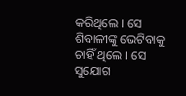କରିଥିଲେ । ସେ ଶିବାଳୀଙ୍କୁ ଭେଟିବାକୁ ଚାହିଁ ଥିଲେ । ସେ ସୁଯୋଗ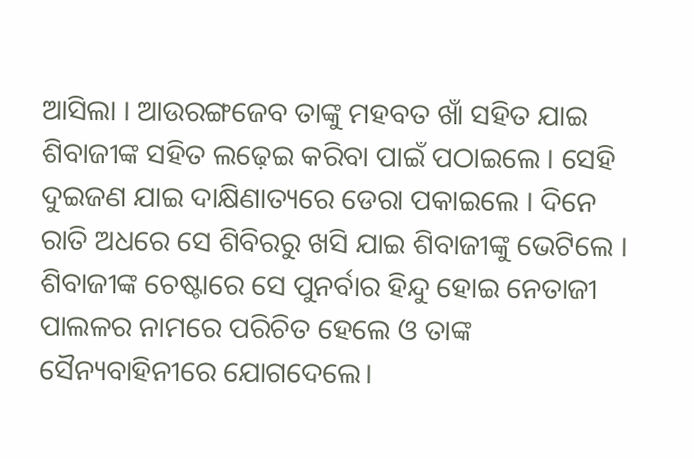ଆସିଲା । ଆଉରଙ୍ଗଜେବ ତାଙ୍କୁ ମହବତ ଖାଁ ସହିତ ଯାଇ ଶିବାଜୀଙ୍କ ସହିତ ଲଢ଼େଇ କରିବା ପାଇଁ ପଠାଇଲେ । ସେହି ଦୁଇଜଣ ଯାଇ ଦାକ୍ଷିଣାତ୍ୟରେ ଡେରା ପକାଇଲେ । ଦିନେ ରାତି ଅଧରେ ସେ ଶିବିରରୁ ଖସି ଯାଇ ଶିବାଜୀଙ୍କୁ ଭେଟିଲେ । ଶିବାଜୀଙ୍କ ଚେଷ୍ଟାରେ ସେ ପୁନର୍ବାର ହିନ୍ଦୁ ହୋଇ ନେତାଜୀ ପାଲଳର ନାମରେ ପରିଚିତ ହେଲେ ଓ ତାଙ୍କ ସୈନ୍ୟବାହିନୀରେ ଯୋଗଦେଲେ।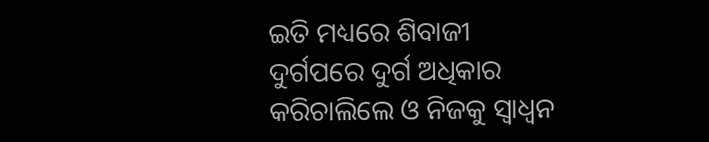ଇତି ମଧ୍ୟରେ ଶିବାଜୀ ଦୁର୍ଗପରେ ଦୁର୍ଗ ଅଧିକାର କରିଚାଲିଲେ ଓ ନିଜକୁ ସ୍ୱାଧ୍ୱନ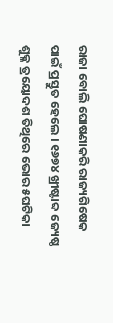ରାଜା ବୋଲି ଘୋଷଣାକରି ରାଜ୍ୟଗିଷେକ ପାଇଁ ପ୍ରସ୍ତୁତ ହେଲେ । ୧୬୭୪ ଖ୍ରୀଷ୍ଟାବ୍ଦ ଜ୍ୟେଷ୍ଠ ଶୁକ୍ଳ ତ୍ରୟୋଦଶ ତିଥିରେ ଭୋର ୫ଘଟିକା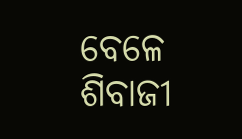ବେଳେ ଶିବାଜୀ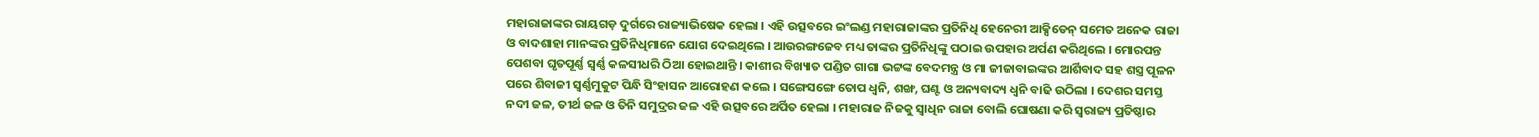ମହାରାଜାଙ୍କର ରାୟଗଡ଼ ଦୁର୍ଗରେ ରାଜ୍ୟାଭିଷେକ ହେଲା । ଏହି ଉତ୍ସବରେ ଇଂଲଣ୍ଡ ମହାରାଜାଙ୍କର ପ୍ରତିନିଧି ହେନେରୀ ଆକ୍ସିଡେନ୍ ସମେତ ଅନେକ ରାଜା ଓ ବାଦଶାହା ମାନଙ୍କର ପ୍ରତିନିଧିମାନେ ଯୋଗ ଦେଇଥିଲେ । ଆଉରଙ୍ଗଜେବ ମଧ୍ୟ ତାଙ୍କର ପ୍ରତିନିଧିଙ୍କୁ ପଠାଇ ଉପହାର ଅର୍ପଣ କରିଥିଲେ । ମୋରପନ୍ତ ପେଶବା ଘୃତପୂର୍ଣ୍ଣ ସ୍ୱର୍ଣ୍ଣ କଳସୀଧରି ଠିଆ ହୋଇଥାନ୍ତି । କାଶୀର ବିଖ୍ୟାତ ପଣ୍ଡିତ ଗାଗା ଭଟ୍ଟଙ୍କ ବେଦମନ୍ତ୍ର ଓ ମା ଜୀଜାବାଇଙ୍କର ଆର୍ଶିବାଦ ସହ ଶସ୍ତ୍ର ପୂଳନ ପରେ ଶିବାଜୀ ସ୍ୱର୍ଣ୍ଣମୁକୁଟ ପିନ୍ଧି ସିଂହାସନ ଆରୋହଣ କଲେ । ସଙ୍ଗେସଙ୍ଗେ ତୋପ ଧ୍ୱନି, ଶଙ୍ଖ, ଘଣ୍ଟ ଓ ଅନ୍ୟବାଦ୍ୟ ଧ୍ୱନି ବାଢି ଉଠିଲା । ଦେଶର ସମସ୍ତ ନଦୀ ଜଳ, ତୀର୍ଥ ଜଳ ଓ ତିନି ସମୁଦ୍ରର ଜଳ ଏହି ଉତ୍ସବରେ ଅର୍ପିତ ହେଲା । ମହାରାଜ ନିଜକୁ ସ୍ୱାଧିନ ରାଜା ବୋଲି ଘୋଷଣା କରି ସ୍ୱରାଜ୍ୟ ପ୍ରତିଷ୍ଠାର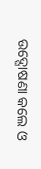ଉଦ୍ଘୋଷଣା କଲେ ଓ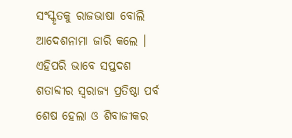ସଂସ୍କୃତକୁ ରାଜଭାଷା ବୋଲି ଆଦେଶନାମା ଜାରି କଲେ । ଏହିପରି ଭାବେ ସପ୍ତଦଶ ଶତାବ୍ଦୀର ସ୍ୱରାଜ୍ୟ ପ୍ରତିଷ୍ଠା ପର୍ବ ଶେଷ ହେଲା ଓ ଶିବାଜୀକର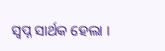ସ୍ୱପ୍ନ ସାର୍ଥକ ହେଲା ।